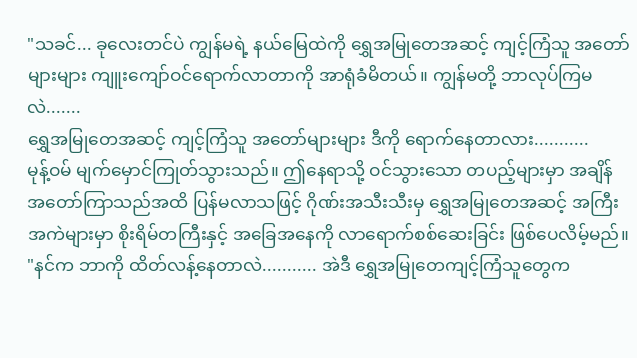"သခင်... ခုလေးတင်ပဲ ကျွန်မရဲ့ နယ်မြေထဲကို ရွှေအမြုတေအဆင့် ကျင့်ကြံသူ အတော်များများ ကျူးကျော်ဝင်ရောက်လာတာကို အာရုံခံမိတယ်။ ကျွန်မတို့ ဘာလုပ်ကြမလဲ.......
ရွှေအမြုတေအဆင့် ကျင့်ကြံသူ အတော်များများ ဒီကို ရောက်နေတာလား...........
မုန့်ဝမ် မျက်မှောင်ကြုတ်သွားသည်။ ဤနေရာသို့ ဝင်သွားသော တပည့်များမှာ အချိန်အတော်ကြာသည်အထိ ပြန်မလာသဖြင့် ဂိုဏ်းအသီးသီးမှ ရွှေအမြုတေအဆင့် အကြီးအကဲများမှာ စိုးရိမ်တကြီးနှင့် အခြေအနေကို လာရောက်စစ်ဆေးခြင်း ဖြစ်ပေလိမ့်မည်။
"နင်က ဘာကို ထိတ်လန့်နေတာလဲ........... အဲဒီ ရွှေအမြုတေကျင့်ကြံသူတွေက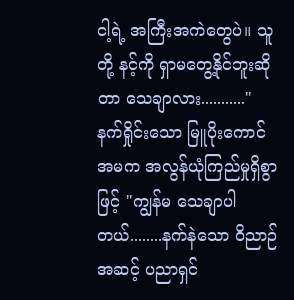ငါ့ရဲ့ အကြီးအကဲတွေပဲ။ သူတို့ နင့်ကို ရှာမတွေ့နိုင်ဘူးဆိုတာ သေချာလား..........."
နက်ရှိုင်းသော မြူပိုးကောင်အမက အလွန်ယုံကြည်မှုရှိစွာဖြင့် "ကျွန်မ သေချာပါတယ်........နက်နဲသော ဝိညာဉ်အဆင့် ပညာရှင်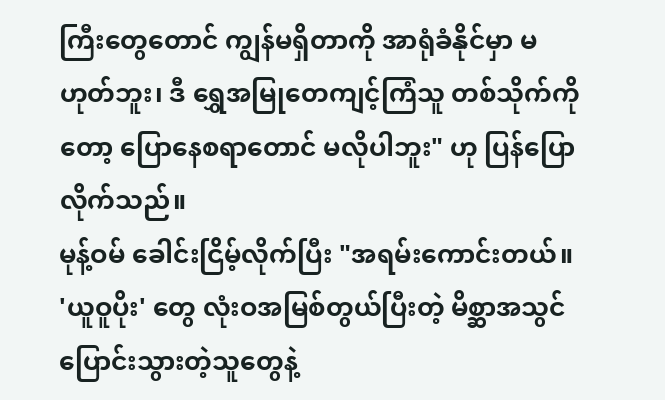ကြီးတွေတောင် ကျွန်မရှိတာကို အာရုံခံနိုင်မှာ မဟုတ်ဘူး၊ ဒီ ရွှေအမြုတေကျင့်ကြံသူ တစ်သိုက်ကိုတော့ ပြောနေစရာတောင် မလိုပါဘူး" ဟု ပြန်ပြောလိုက်သည်။
မုန့်ဝမ် ခေါင်းငြိမ့်လိုက်ပြီး "အရမ်းကောင်းတယ်။ 'ယူဝူပိုး' တွေ လုံးဝအမြစ်တွယ်ပြီးတဲ့ မိစ္ဆာအသွင် ပြောင်းသွားတဲ့သူတွေနဲ့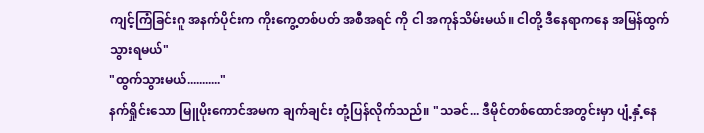ကျင့်ကြံခြင်းဂူ အနက်ပိုင်းက ကိုးကွေ့တစ်ပတ် အစီအရင် ကို ငါ အကုန်သိမ်းမယ်။ ငါတို့ ဒီနေရာကနေ အမြန်ထွက်သွားရမယ်"
"ထွက်သွားမယ်..........."
နက်ရှိုင်းသော မြူပိုးကောင်အမက ချက်ချင်း တုံ့ပြန်လိုက်သည်။ "သခင်... ဒီမိုင်တစ်ထောင်အတွင်းမှာ ပျံ့နှံ့နေ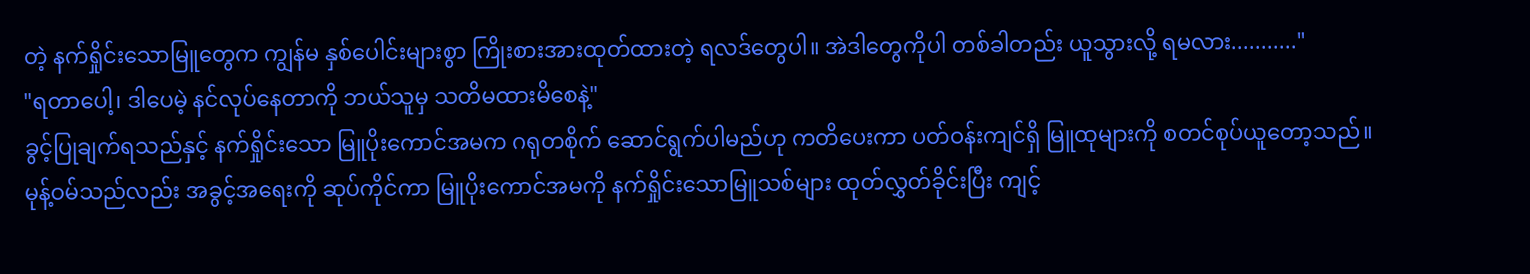တဲ့ နက်ရှိုင်းသောမြူတွေက ကျွန်မ နှစ်ပေါင်းများစွာ ကြိုးစားအားထုတ်ထားတဲ့ ရလဒ်တွေပါ။ အဲဒါတွေကိုပါ တစ်ခါတည်း ယူသွားလို့ ရမလား..........."
"ရတာပေါ့၊ ဒါပေမဲ့ နင်လုပ်နေတာကို ဘယ်သူမှ သတိမထားမိစေနဲ့"
ခွင့်ပြုချက်ရသည်နှင့် နက်ရှိုင်းသော မြူပိုးကောင်အမက ဂရုတစိုက် ဆောင်ရွက်ပါမည်ဟု ကတိပေးကာ ပတ်ဝန်းကျင်ရှိ မြူထုများကို စတင်စုပ်ယူတော့သည်။
မုန့်ဝမ်သည်လည်း အခွင့်အရေးကို ဆုပ်ကိုင်ကာ မြူပိုးကောင်အမကို နက်ရှိုင်းသောမြူသစ်များ ထုတ်လွှတ်ခိုင်းပြီး ကျင့်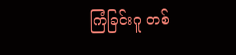ကြံခြင်းဂူ တစ်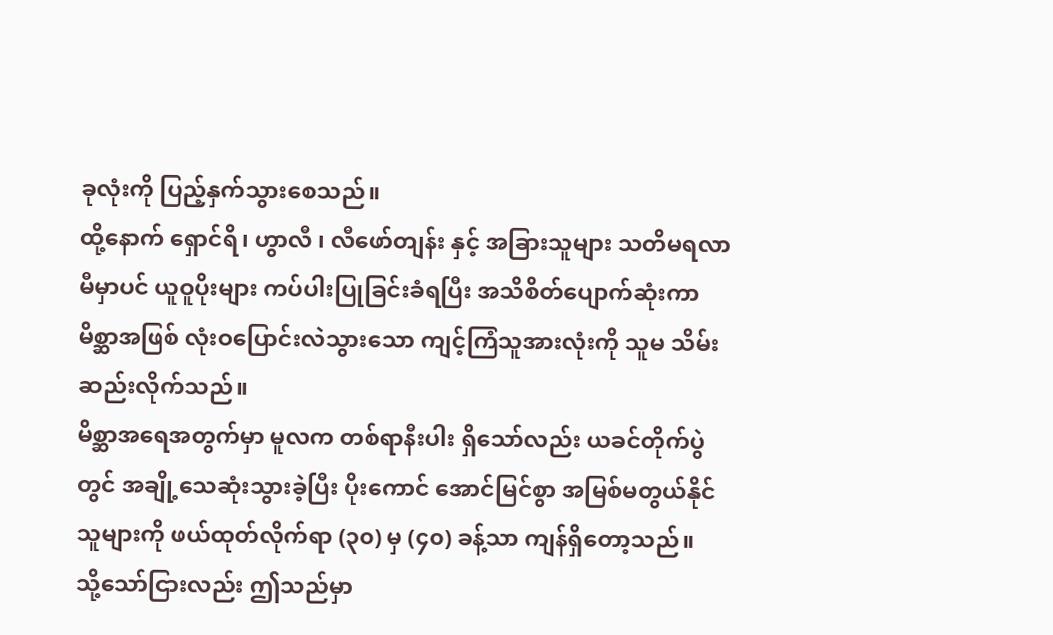ခုလုံးကို ပြည့်နှက်သွားစေသည်။
ထို့နောက် ရှောင်ရိ၊ ဟွာလီ ၊ လီဖော်တျန်း နှင့် အခြားသူများ သတိမရလာမီမှာပင် ယူဝူပိုးများ ကပ်ပါးပြုခြင်းခံရပြီး အသိစိတ်ပျောက်ဆုံးကာ မိစ္ဆာအဖြစ် လုံးဝပြောင်းလဲသွားသော ကျင့်ကြံသူအားလုံးကို သူမ သိမ်းဆည်းလိုက်သည်။
မိစ္ဆာအရေအတွက်မှာ မူလက တစ်ရာနီးပါး ရှိသော်လည်း ယခင်တိုက်ပွဲတွင် အချို့သေဆုံးသွားခဲ့ပြီး ပိုးကောင် အောင်မြင်စွာ အမြစ်မတွယ်နိုင်သူများကို ဖယ်ထုတ်လိုက်ရာ (၃၀) မှ (၄၀) ခန့်သာ ကျန်ရှိတော့သည်။
သို့သော်ငြားလည်း ဤသည်မှာ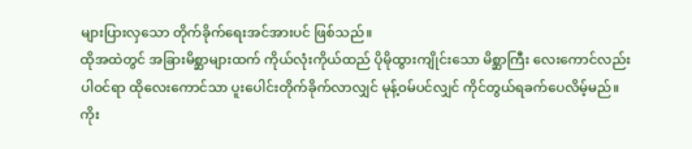များပြားလှသော တိုက်ခိုက်ရေးအင်အားပင် ဖြစ်သည်။
ထိုအထဲတွင် အခြားမိစ္ဆာများထက် ကိုယ်လုံးကိုယ်ထည် ပိုမိုထွားကျိုင်းသော မိစ္ဆာကြီး လေးကောင်လည်း ပါဝင်ရာ ထိုလေးကောင်သာ ပူးပေါင်းတိုက်ခိုက်လာလျှင် မုန့်ဝမ်ပင်လျှင် ကိုင်တွယ်ရခက်ပေလိမ့်မည်။
ကိုး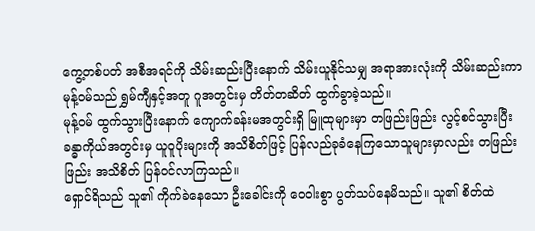ကွေ့တစ်ပတ် အစီအရင်ကို သိမ်းဆည်းပြီးနောက် သိမ်းယူနိုင်သမျှ အရာအားလုံးကို သိမ်းဆည်းကာ မုန့်ဝမ်သည် ရွှမ်ကျီနှင့်အတူ ဂူအတွင်းမှ တိတ်တဆိတ် ထွက်ခွာခဲ့သည်။
မုန့်ဝမ် ထွက်သွားပြီးနောက် ကျောက်ခန်းမအတွင်းရှိ မြူထုများမှာ တဖြည်းဖြည်း လွင့်စင်သွားပြီး ခန္ဓာကိုယ်အတွင်းမှ ယူဝူပိုးများကို အသိစိတ်ဖြင့် ပြန်လည်ခုခံနေကြသောသူများမှာလည်း တဖြည်းဖြည်း အသိစိတ် ပြန်ဝင်လာကြသည်။
ရှောင်ရိသည် သူ၏ ကိုက်ခဲနေသော ဦးခေါင်းကို ဝေဝါးစွာ ပွတ်သပ်နေမိသည်။ သူ၏ စိတ်ထဲ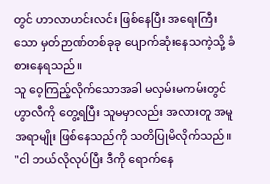တွင် ဟာလာဟင်းလင်း ဖြစ်နေပြီး အရေးကြီးသော မှတ်ဉာဏ်တစ်ခုခု ပျောက်ဆုံးနေသကဲ့သို့ ခံစားနေရသည်။
သူ ဝေ့ကြည့်လိုက်သောအခါ မလှမ်းမကမ်းတွင် ဟွာလီကို တွေ့ရပြီး သူမမှာလည်း အလားတူ အမူအရာမျိုး ဖြစ်နေသည်ကို သတိပြုမိလိုက်သည်။
"ငါ ဘယ်လိုလုပ်ပြီး ဒီကို ရောက်နေ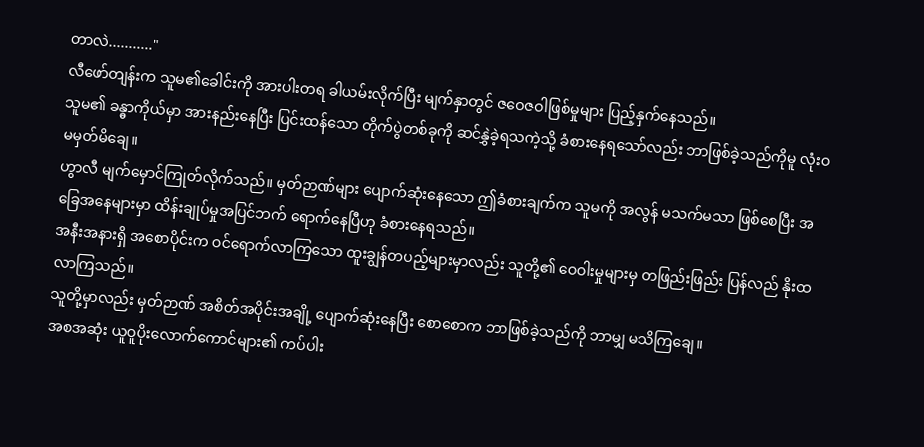တာလဲ..........."
လီဖော်တျန်းက သူမ၏ခေါင်းကို အားပါးတရ ခါယမ်းလိုက်ပြီး မျက်နှာတွင် ဇဝေဇဝါဖြစ်မှုများ ပြည့်နှက်နေသည်။
သူမ၏ ခန္ဓာကိုယ်မှာ အားနည်းနေပြီး ပြင်းထန်သော တိုက်ပွဲတစ်ခုကို ဆင်နွှဲခဲ့ရသကဲ့သို့ ခံစားနေရသော်လည်း ဘာဖြစ်ခဲ့သည်ကိုမူ လုံးဝ မမှတ်မိချေ။
ဟွာလီ မျက်မှောင်ကြုတ်လိုက်သည်။ မှတ်ဉာဏ်များ ပျောက်ဆုံးနေသော ဤခံစားချက်က သူမကို အလွန် မသက်မသာ ဖြစ်စေပြီး အခြေအနေများမှာ ထိန်းချုပ်မှုအပြင်ဘက် ရောက်နေပြီဟု ခံစားနေရသည်။
အနီးအနားရှိ အစောပိုင်းက ဝင်ရောက်လာကြသော ထူးချွန်တပည့်များမှာလည်း သူတို့၏ ဝေဝါးမှုများမှ တဖြည်းဖြည်း ပြန်လည် နိုးထလာကြသည်။
သူတို့မှာလည်း မှတ်ဉာဏ် အစိတ်အပိုင်းအချို့ ပျောက်ဆုံးနေပြီး စောစောက ဘာဖြစ်ခဲ့သည်ကို ဘာမျှ မသိကြချေ။
အစအဆုံး ယူဝူပိုးလောက်ကောင်များ၏ ကပ်ပါး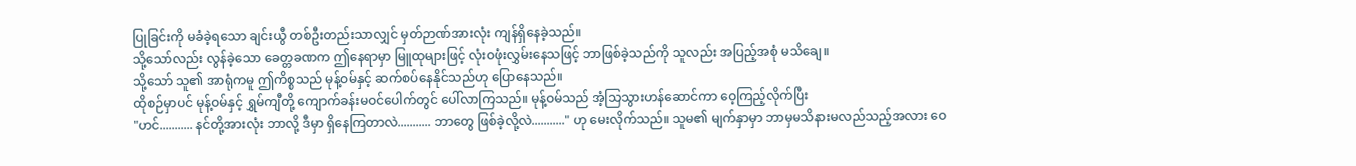ပြုခြင်းကို မခံခဲ့ရသော ချင်းယွီ တစ်ဦးတည်းသာလျှင် မှတ်ဉာဏ်အားလုံး ကျန်ရှိနေခဲ့သည်။
သို့သော်လည်း လွန်ခဲ့သော ခေတ္တခဏက ဤနေရာမှာ မြူထုများဖြင့် လုံးဝဖုံးလွှမ်းနေသဖြင့် ဘာဖြစ်ခဲ့သည်ကို သူလည်း အပြည့်အစုံ မသိချေ။
သို့သော် သူ၏ အာရုံကမူ ဤကိစ္စသည် မုန့်ဝမ်နှင့် ဆက်စပ်နေနိုင်သည်ဟု ပြောနေသည်။
ထိုစဉ်မှာပင် မုန့်ဝမ်နှင့် ရွှမ်ကျီတို့ ကျောက်ခန်းမဝင်ပေါက်တွင် ပေါ်လာကြသည်။ မုန့်ဝမ်သည် အံ့သြသွားဟန်ဆောင်ကာ ဝေ့ကြည့်လိုက်ပြီး
"ဟင်........... နင်တို့အားလုံး ဘာလို့ ဒီမှာ ရှိနေကြတာလဲ........... ဘာတွေ ဖြစ်ခဲ့လို့လဲ..........." ဟု မေးလိုက်သည်။ သူမ၏ မျက်နှာမှာ ဘာမှမသိနားမလည်သည့်အလား ဝေ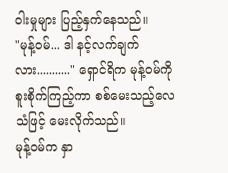ဝါးမှုများ ပြည့်နှက်နေသည်။
"မုန့်ဝမ်... ဒါ နင့်လက်ချက်လား..........." ရှောင်ရိက မုန့်ဝမ်ကို စူးစိုက်ကြည့်ကာ စစ်မေးသည့်လေသံဖြင့် မေးလိုက်သည်။
မုန့်ဝမ်က နှာ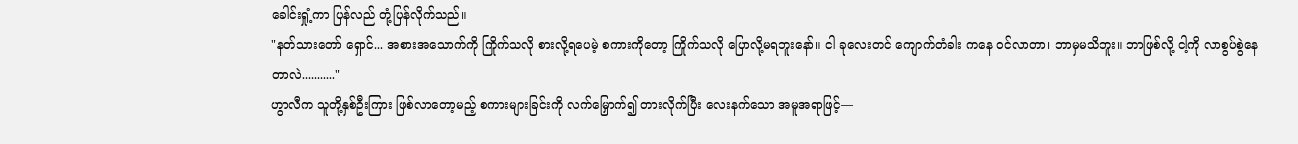ခေါင်းရှုံ့ကာ ပြန်လည် တုံ့ပြန်လိုက်သည်။
"နတ်သားတော် ရှောင်... အစားအသောက်ကို ကြိုက်သလို စားလို့ရပေမဲ့ စကားကိုတော့ ကြိုက်သလို ပြောလို့မရဘူးနော်။ ငါ ခုလေးတင် ကျောက်တံခါး ကနေ ဝင်လာတာ၊ ဘာမှမသိဘူး။ ဘာဖြစ်လို့ ငါ့ကို လာစွပ်စွဲနေတာလဲ..........."
ဟွာလီက သူတို့နှစ်ဦးကြား ဖြစ်လာတော့မည့် စကားများခြင်းကို လက်မြှောက်၍ တားလိုက်ပြီး လေးနက်သော အမူအရာဖြင့်—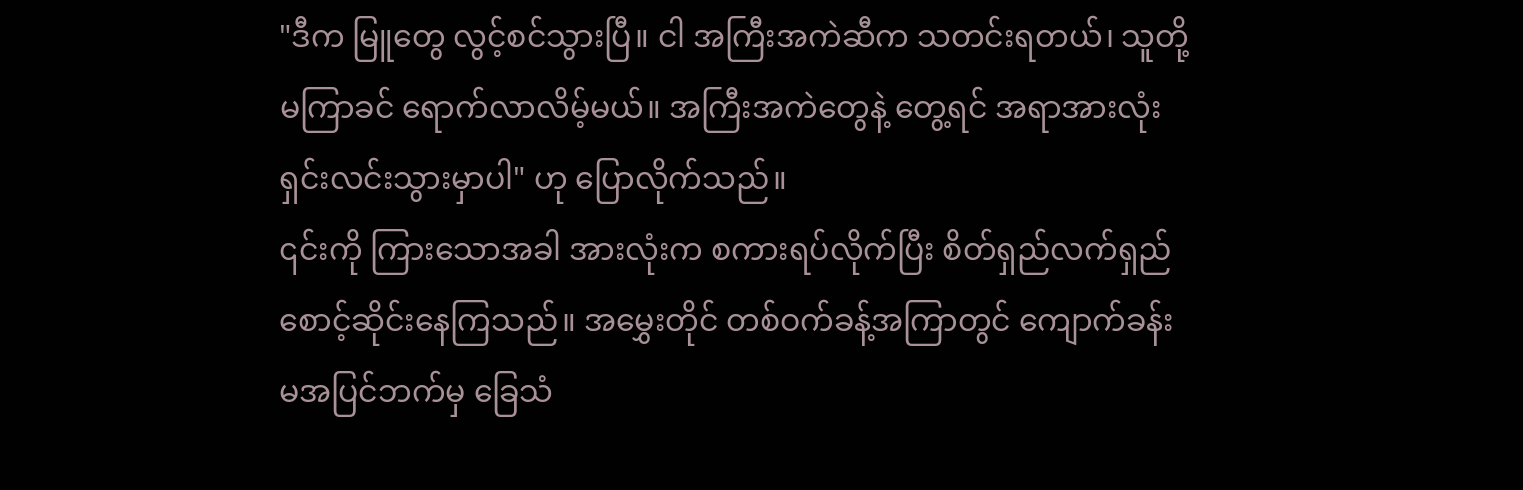"ဒီက မြူတွေ လွင့်စင်သွားပြီ။ ငါ အကြီးအကဲဆီက သတင်းရတယ်၊ သူတို့ မကြာခင် ရောက်လာလိမ့်မယ်။ အကြီးအကဲတွေနဲ့ တွေ့ရင် အရာအားလုံး ရှင်းလင်းသွားမှာပါ" ဟု ပြောလိုက်သည်။
၎င်းကို ကြားသောအခါ အားလုံးက စကားရပ်လိုက်ပြီး စိတ်ရှည်လက်ရှည် စောင့်ဆိုင်းနေကြသည်။ အမွှေးတိုင် တစ်ဝက်ခန့်အကြာတွင် ကျောက်ခန်းမအပြင်ဘက်မှ ခြေသံ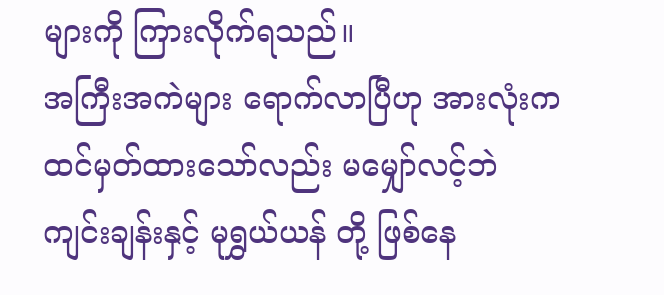များကို ကြားလိုက်ရသည်။
အကြီးအကဲများ ရောက်လာပြီဟု အားလုံးက ထင်မှတ်ထားသော်လည်း မမျှော်လင့်ဘဲ ကျင်းချန်းနှင့် မုရွှယ်ယန် တို့ ဖြစ်နေ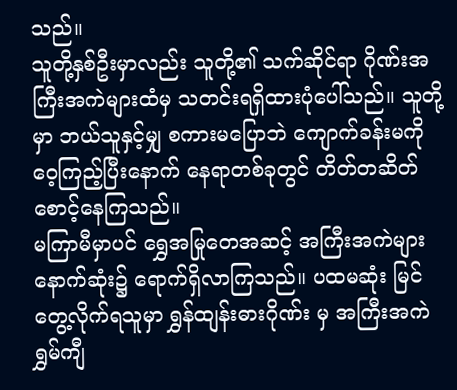သည်။
သူတို့နှစ်ဦးမှာလည်း သူတို့၏ သက်ဆိုင်ရာ ဂိုဏ်းအကြီးအကဲများထံမှ သတင်းရရှိထားပုံပေါ်သည်။ သူတို့မှာ ဘယ်သူနှင့်မျှ စကားမပြောဘဲ ကျောက်ခန်းမကို ဝေ့ကြည့်ပြီးနောက် နေရာတစ်ခုတွင် တိတ်တဆိတ် စောင့်နေကြသည်။
မကြာမီမှာပင် ရွှေအမြုတေအဆင့် အကြီးအကဲများ နောက်ဆုံး၌ ရောက်ရှိလာကြသည်။ ပထမဆုံး မြင်တွေ့လိုက်ရသူမှာ ရွှန်ထျန်းဓားဂိုဏ်း မှ အကြီးအကဲ ရွှမ်ကျီ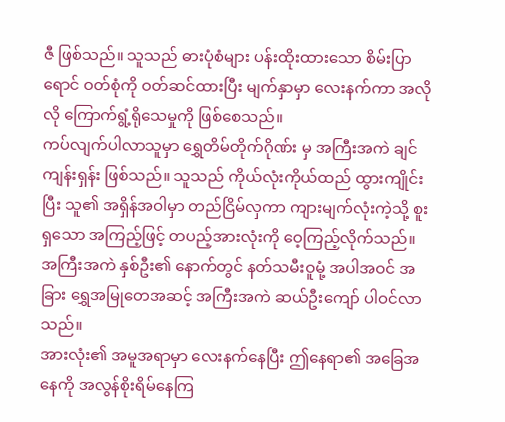ဇီ ဖြစ်သည်။ သူသည် ဓားပုံစံများ ပန်းထိုးထားသော စိမ်းပြာရောင် ဝတ်စုံကို ဝတ်ဆင်ထားပြီး မျက်နှာမှာ လေးနက်ကာ အလိုလို ကြောက်ရွံ့ရိုသေမှုကို ဖြစ်စေသည်။
ကပ်လျက်ပါလာသူမှာ ရွှေတိမ်တိုက်ဂိုဏ်း မှ အကြီးအကဲ ချင်ကျန်းရှန်း ဖြစ်သည်။ သူသည် ကိုယ်လုံးကိုယ်ထည် ထွားကျိုင်းပြီး သူ၏ အရှိန်အဝါမှာ တည်ငြိမ်လှကာ ကျားမျက်လုံးကဲ့သို့ စူးရှသော အကြည့်ဖြင့် တပည့်အားလုံးကို ဝေ့ကြည့်လိုက်သည်။
အကြီးအကဲ နှစ်ဦး၏ နောက်တွင် နတ်သမီးဝူမုံ့ အပါအဝင် အခြား ရွှေအမြုတေအဆင့် အကြီးအကဲ ဆယ်ဦးကျော် ပါဝင်လာသည်။
အားလုံး၏ အမူအရာမှာ လေးနက်နေပြီး ဤနေရာ၏ အခြေအနေကို အလွန်စိုးရိမ်နေကြ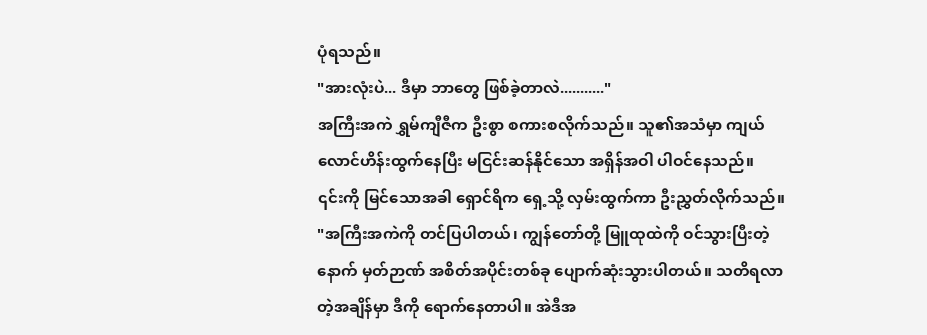ပုံရသည်။
"အားလုံးပဲ... ဒီမှာ ဘာတွေ ဖြစ်ခဲ့တာလဲ..........."
အကြီးအကဲ ရွှမ်ကျီဇီက ဦးစွာ စကားစလိုက်သည်။ သူ၏အသံမှာ ကျယ်လောင်ဟိန်းထွက်နေပြီး မငြင်းဆန်နိုင်သော အရှိန်အဝါ ပါဝင်နေသည်။
၎င်းကို မြင်သောအခါ ရှောင်ရိက ရှေ့သို့ လှမ်းထွက်ကာ ဦးညွှတ်လိုက်သည်။
"အကြီးအကဲကို တင်ပြပါတယ်၊ ကျွန်တော်တို့ မြူထုထဲကို ဝင်သွားပြီးတဲ့နောက် မှတ်ဉာဏ် အစိတ်အပိုင်းတစ်ခု ပျောက်ဆုံးသွားပါတယ်။ သတိရလာတဲ့အချိန်မှာ ဒီကို ရောက်နေတာပါ။ အဲဒီအ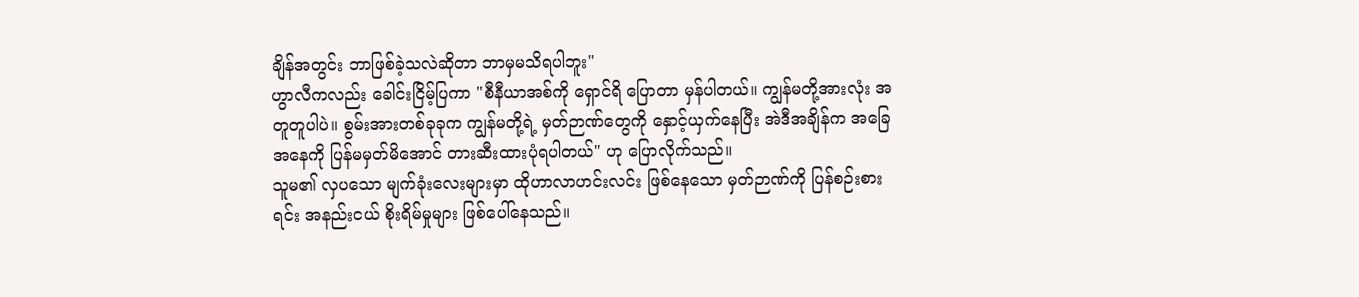ချိန်အတွင်း ဘာဖြစ်ခဲ့သလဲဆိုတာ ဘာမှမသိရပါဘူး"
ဟွာလီကလည်း ခေါင်းငြိမ့်ပြကာ "စီနီယာအစ်ကို ရှောင်ရိ ပြောတာ မှန်ပါတယ်။ ကျွန်မတို့အားလုံး အတူတူပါပဲ။ စွမ်းအားတစ်ခုခုက ကျွန်မတို့ရဲ့ မှတ်ဉာဏ်တွေကို နှောင့်ယှက်နေပြီး အဲဒီအချိန်က အခြေအနေကို ပြန်မမှတ်မိအောင် တားဆီးထားပုံရပါတယ်" ဟု ပြောလိုက်သည်။
သူမ၏ လှပသော မျက်ခုံးလေးများမှာ ထိုဟာလာဟင်းလင်း ဖြစ်နေသော မှတ်ဉာဏ်ကို ပြန်စဉ်းစားရင်း အနည်းငယ် စိုးရိမ်မှုများ ဖြစ်ပေါ်နေသည်။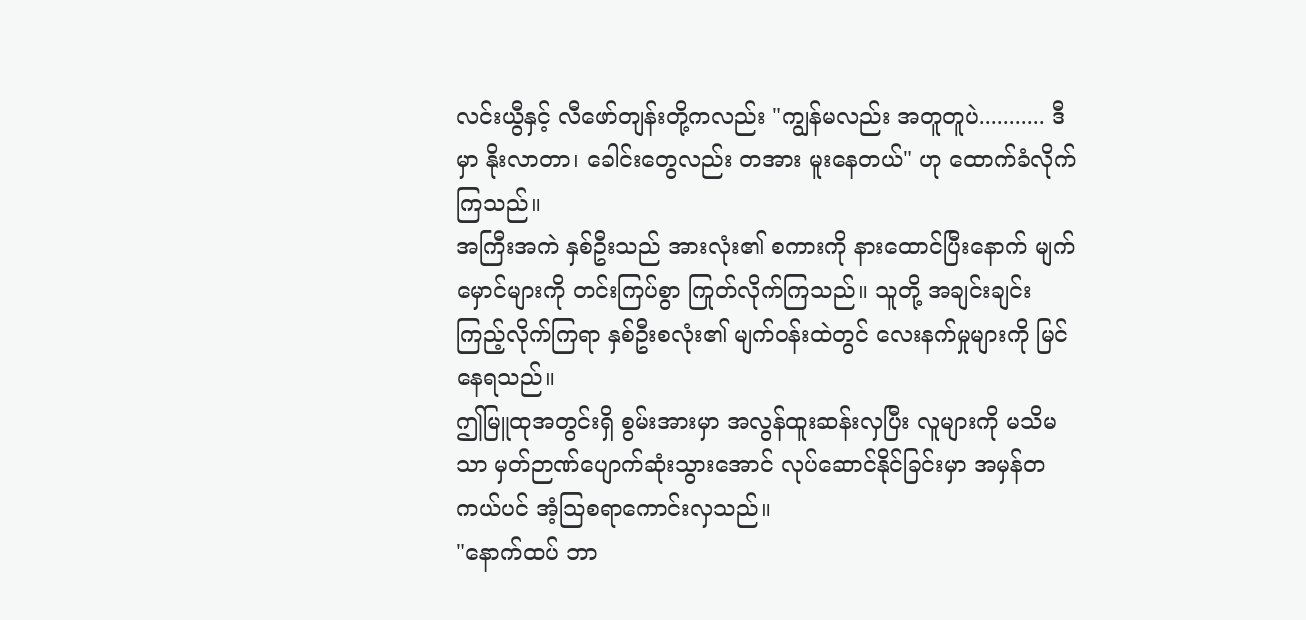လင်းယွီနှင့် လီဖော်တျန်းတို့ကလည်း "ကျွန်မလည်း အတူတူပဲ........... ဒီမှာ နိုးလာတာ၊ ခေါင်းတွေလည်း တအား မူးနေတယ်" ဟု ထောက်ခံလိုက်ကြသည်။
အကြီးအကဲ နှစ်ဦးသည် အားလုံး၏ စကားကို နားထောင်ပြီးနောက် မျက်မှောင်များကို တင်းကြပ်စွာ ကြုတ်လိုက်ကြသည်။ သူတို့ အချင်းချင်း ကြည့်လိုက်ကြရာ နှစ်ဦးစလုံး၏ မျက်ဝန်းထဲတွင် လေးနက်မှုများကို မြင်နေရသည်။
ဤမြူထုအတွင်းရှိ စွမ်းအားမှာ အလွန်ထူးဆန်းလှပြီး လူများကို မသိမသာ မှတ်ဉာဏ်ပျောက်ဆုံးသွားအောင် လုပ်ဆောင်နိုင်ခြင်းမှာ အမှန်တကယ်ပင် အံ့သြစရာကောင်းလှသည်။
"နောက်ထပ် ဘာ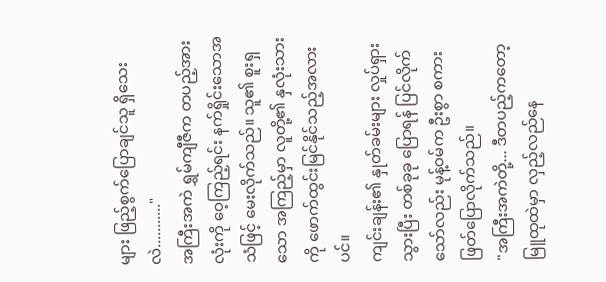များ ဖြည့်စွက်ပြောချင်သူ ရှိသေးလဲ..........."
အကြီးအကဲ ရွှမ်ကျီဇီက တပည့်အားလုံးကို ဝေ့ကြည့်ရင်း နက်ရှိုင်းသောအသံဖြင့် မေးလိုက်သည်။ သူ၏ စူးရှသော အကြည့်မှာ လူတို့၏ နှလုံးသားကို ဖောက်ထွင်းမြင်နိုင်သည့်အလားပင်။
ကျင်းချန်း၏ နှုတ်ခမ်းများ လှုပ်ရှားသွားပြီး တစ်ခုခု ပြောရန် ပြင်လိုက်သော်လည်း မုန့်ဝမ်က ဦးစွာ စကားဖြတ်ပြောလိုက်သည်။
"အကြီးအကဲတို့... ဒီတပည့်ကတော့ မြူထုထဲမှာ လှည့်လည်နေ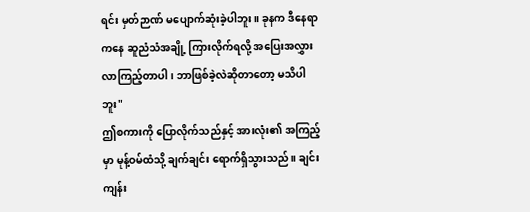ရင်း မှတ်ဉာဏ် မပျောက်ဆုံးခဲ့ပါဘူး။ ခုနက ဒီနေရာကနေ ဆူညံသံအချို့ ကြားလိုက်ရလို့ အပြေးအလွှား လာကြည့်တာပါ၊ ဘာဖြစ်ခဲ့လဲဆိုတာတော့ မသိပါဘူး"
ဤစကားကို ပြောလိုက်သည်နှင့် အားလုံး၏ အကြည့်မှာ မုန့်ဝမ်ထံသို့ ချက်ချင်း ရောက်ရှိသွားသည်။ ချင်းကျန်း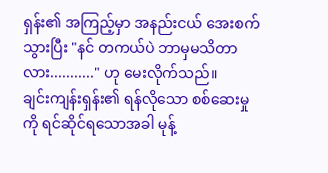ရှန်း၏ အကြည့်မှာ အနည်းငယ် အေးစက်သွားပြီး "နင် တကယ်ပဲ ဘာမှမသိတာလား..........." ဟု မေးလိုက်သည်။
ချင်းကျန်းရှန်း၏ ရန်လိုသော စစ်ဆေးမှုကို ရင်ဆိုင်ရသောအခါ မုန့်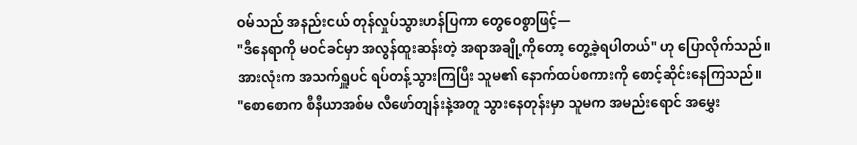ဝမ်သည် အနည်းငယ် တုန်လှုပ်သွားဟန်ပြကာ တွေဝေစွာဖြင့်—
"ဒီနေရာကို မဝင်ခင်မှာ အလွန်ထူးဆန်းတဲ့ အရာအချို့ကိုတော့ တွေ့ခဲ့ရပါတယ်" ဟု ပြောလိုက်သည်။
အားလုံးက အသက်ရှူပင် ရပ်တန့်သွားကြပြီး သူမ၏ နောက်ထပ်စကားကို စောင့်ဆိုင်းနေကြသည်။
"စောစောက စီနီယာအစ်မ လီဖော်တျန်းနဲ့အတူ သွားနေတုန်းမှာ သူမက အမည်းရောင် အမွှေး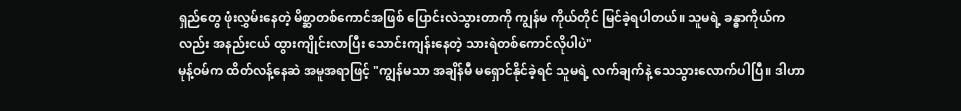ရှည်တွေ ဖုံးလွှမ်းနေတဲ့ မိစ္ဆာတစ်ကောင်အဖြစ် ပြောင်းလဲသွားတာကို ကျွန်မ ကိုယ်တိုင် မြင်ခဲ့ရပါတယ်။ သူမရဲ့ ခန္ဓာကိုယ်ကလည်း အနည်းငယ် ထွားကျိုင်းလာပြီး သောင်းကျန်းနေတဲ့ သားရဲတစ်ကောင်လိုပါပဲ"
မုန့်ဝမ်က ထိတ်လန့်နေဆဲ အမူအရာဖြင့် "ကျွန်မသာ အချိန်မီ မရှောင်နိုင်ခဲ့ရင် သူမရဲ့ လက်ချက်နဲ့ သေသွားလောက်ပါပြီ။ ဒါဟာ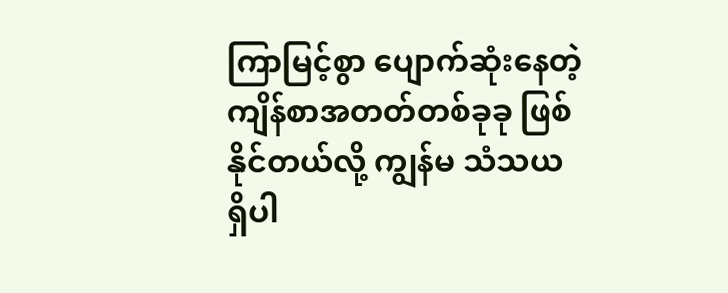ကြာမြင့်စွာ ပျောက်ဆုံးနေတဲ့ ကျိန်စာအတတ်တစ်ခုခု ဖြစ်နိုင်တယ်လို့ ကျွန်မ သံသယရှိပါ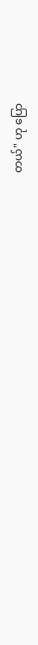တယ်" ဟု ပြော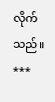လိုက်သည်။
***